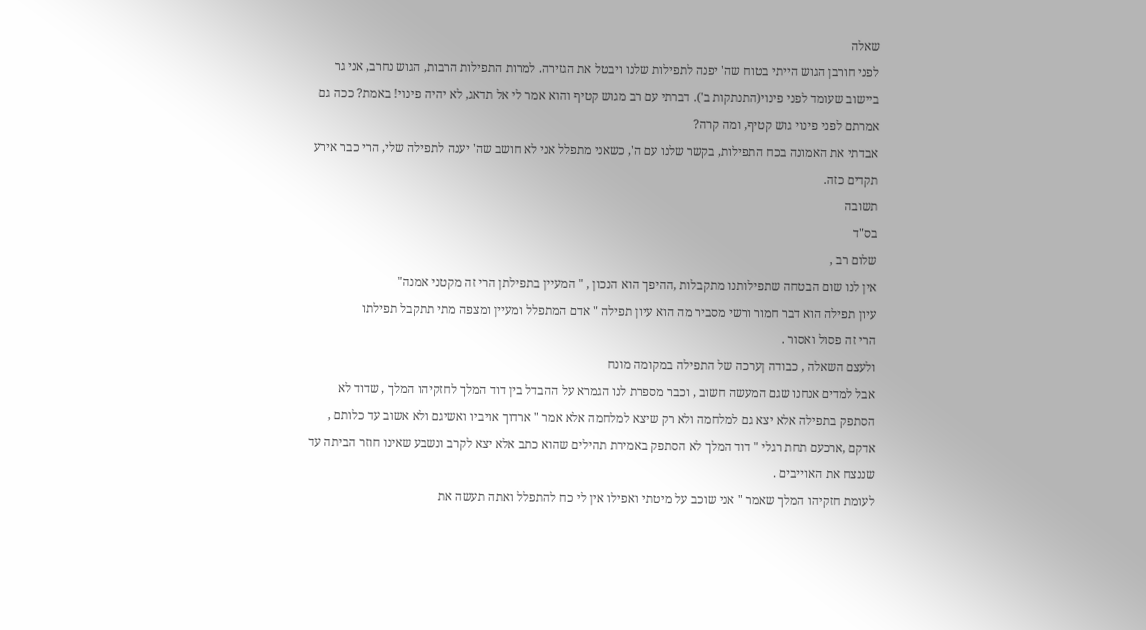שאלה
לפני חורבן הגוש הייתי בטוח שה' יפנה לתפילות שלנו ויבטל את הגזירה. למרות התפילות הרבות, הגוש נחרב, אני גר ביישוב שעומד לפני פינוי(התנתקות ב'). דברתי עם רב מגוש קטיף והוא אמר לי אל תדאג, לא יהיה פינוי! באמת? ככה גם אמרתם לפני פינוי גוש קטיף, ומה קרה?
אבדתי את האמונה בכח התפילות, בקשר שלנו עם ה', כשאני מתפלל אני לא חושב שה' יענה לתפילה שלי, הרי כבר אירע תקדים כזה.
תשובה
בס"ד
שלום רב ,
אין לנו שום הבטחה שתפילותנו מתקבלות ,ההיפך הוא הנכון , " המעיין בתפילתן הרי זה מקטני אמנה"
עיון תפילה הוא דבר חמור ורשי מסביר מה הוא עיון תפילה " אדם המתפלל ומעיין ומצפה מתי תתקבל תפילתו
הרי זה פסול ואסור .
ולעצם השאלה , כבודה ןערכה של התפילה במקומה מונח
אבל למדים אנחנו שגם המעשה חשוב , וכבר מספרת לנו הגמרא על ההבדל בין דוד המלך לחזקיהו המלך , שדוד לא הסתפק בתפילה אלא יצא גם למלחמה ולא רק שיצא למלחמה אלא אמר " ארדוך אויביו ואשיגם ולא אשוב עד כלותם , אדקם ,ארכעם תחת רגלי " דוד המלך לא הסתפק באמירת תהילים שהוא כתב אלא יצא לקרב ונשבע שאינו חוזר הביתה עד שננצח את האוייבים .
לעומת חזקיהו המלך שאמר " אני שוכב על מיטתי ואפילו אין לי כח להתפלל ואתה תעשה את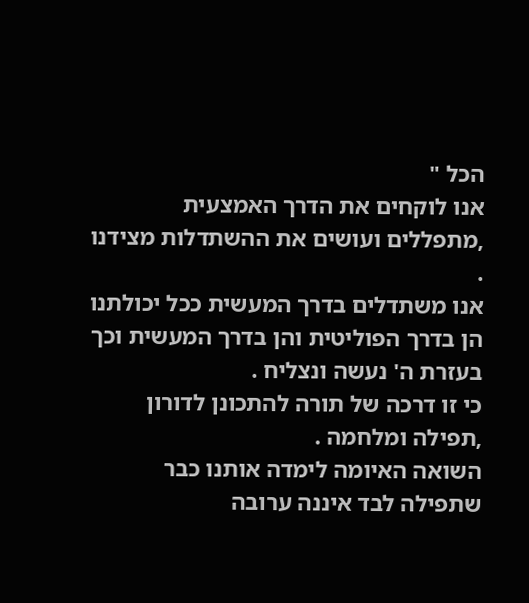הכל "
אנו לוקחים את הדרך האמצעית ,מתפללים ועושים את ההשתדלות מצידנו .
אנו משתדלים בדרך המעשית ככל יכולתנו הן בדרך הפוליטית והן בדרך המעשית וכך בעזרת ה' נעשה ונצליח .
כי זו דרכה של תורה להתכונן לדורון ,תפילה ומלחמה .
השואה האיומה לימדה אותנו כבר שתפילה לבד איננה ערובה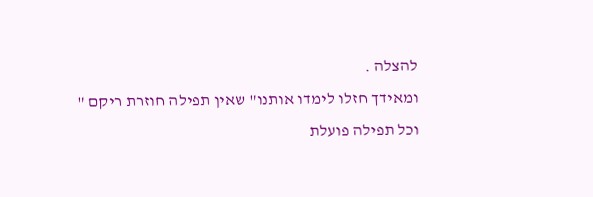להצלה .
ומאידך חזלו לימדו אותנו" שאין תפילה חוזרת ריקם "
וכל תפילה פועלת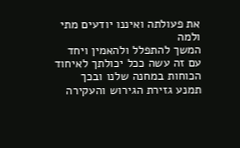את פעולתה ואיננו יודעים מתי ולמה
המשך להתפלל ולהאמין ויחד עם זה עשה ככל יכולתך לאיחוד הכוחות במחנה שלנו ובכך תמנע גזירת הגירוש והעקירה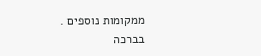ממקומות נוספים .
בברכה